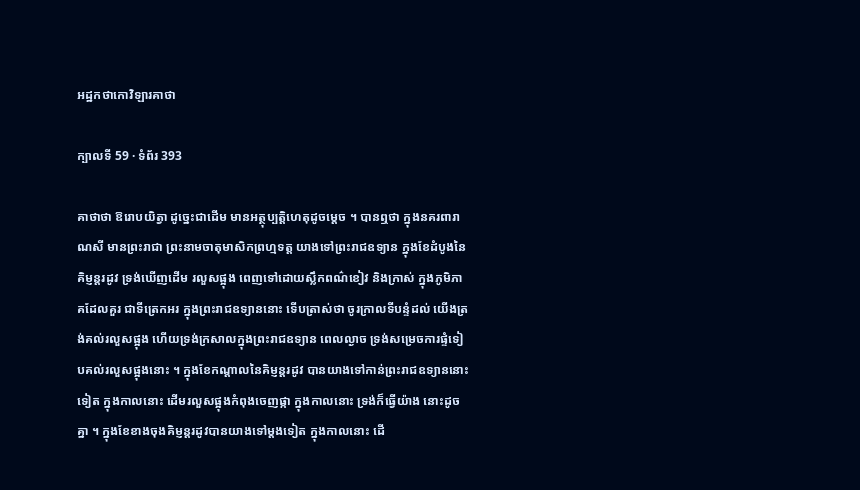អដ្ឋកថាកោវិឡារគាថា

ក្បាលទី 59 · ទំព័រ 393

គាថាថា ឱរោបយិត្វា ដូច្នេះជាដើម មានអត្ថុប្បត្តិហេតុដូចម្តេច ។ បានឮថា ក្នុងនគរពារាណសី មានព្រះរាជា ព្រះនាមចាតុមាសិកព្រហ្មទត្ត យាងទៅព្រះរាជឧទ្យាន ក្នុងខែដំបូងនៃគិម្ញន្តរដូវ ទ្រង់ឃើញដើម រលួសផ្អុង ពេញទៅដោយស្លឹកពណ៌ខៀវ និងក្រាស់ ក្នុងភូមិភាគដែលគួរ ជាទីត្រេកអរ ក្នុងព្រះរាជឧទ្យាននោះ ទើបត្រាស់ថា ចូរក្រាលទីបន្ទំដល់ យើងត្រង់គល់រលួសផ្អុង ហើយទ្រង់ក្រសាលក្នុងព្រះរាជឧទ្យាន ពេលល្ងាច ទ្រង់សម្រេចការផ្ទំទៀបគល់រលួសផ្អុងនោះ ។ ក្នុងខែកណ្តាលនៃគិម្ញន្តរដូវ បានយាងទៅកាន់ព្រះរាជឧទ្យាននោះទៀត ក្នុងកាលនោះ ដើមរលួសផ្អុងកំពុងចេញផ្កា ក្នុងកាលនោះ ទ្រង់ក៏ធ្វើយ៉ាង នោះដូចគ្នា ។ ក្នុងខែខាងចុងគិម្ញន្តរដូវបានយាងទៅម្តងទៀត ក្នុងកាលនោះ ដើ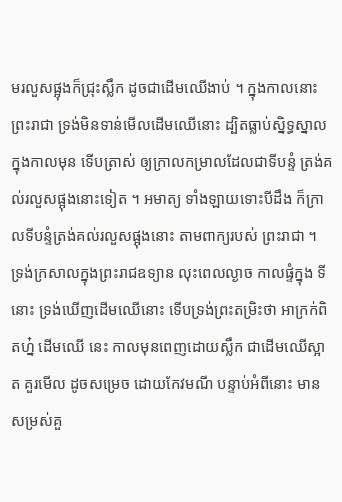មរលួសផ្អុងក៏ជ្រុះស្លឹក ដូចជាដើមឈើងាប់ ។ ក្នុងកាលនោះ ព្រះរាជា ទ្រង់មិនទាន់មើលដើមឈើនោះ ដ្បិតធ្លាប់ស្និទ្ធស្នាលក្នុងកាលមុន ទើបត្រាស់ ឲ្យក្រាលកម្រាលដែលជាទីបន្ទំ ត្រង់គល់រលួសផ្អុងនោះទៀត ។ អមាត្យ ទាំងឡាយទោះបីដឹង ក៏ក្រាលទីបន្ទំត្រង់គល់រលួសផ្អុងនោះ តាមពាក្យរបស់ ព្រះរាជា ។ ទ្រង់ក្រសាលក្នុងព្រះរាជឧទ្យាន លុះពេលល្ងាច កាលផ្ទំក្នុង ទីនោះ ទ្រង់ឃើញដើមឈើនោះ ទើបទ្រង់ព្រះតម្រិះថា អាក្រក់ពិតហ្ន៎ ដើមឈើ នេះ កាលមុនពេញដោយស្លឹក ជាដើមឈើស្អាត គួរមើល ដូចសម្រេច ដោយកែវមណី បន្ទាប់អំពីនោះ មានសម្រស់គួ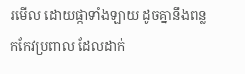រមើល ដោយផ្កាទាំងឡាយ ដូចគ្នានឹងពន្លកកែវប្រពាល ដែលដាក់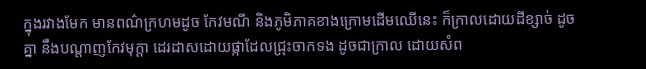ក្នុងរវាងមែក មានពណ៌ក្រហមដូច កែវមណី និងភូមិភាគខាងក្រោមដើមឈើនេះ ក៏ក្រាលដោយដីខ្សាច់ ដូចគ្នា នឹងបណ្តាញកែវមុក្តា ដេរដាសដោយផ្កាដែលជ្រុះចាកទង ដូចជាក្រាល ដោយសំព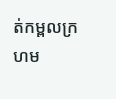ត់កម្ពលក្រហម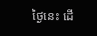ថ្ងៃនេះ ដើ